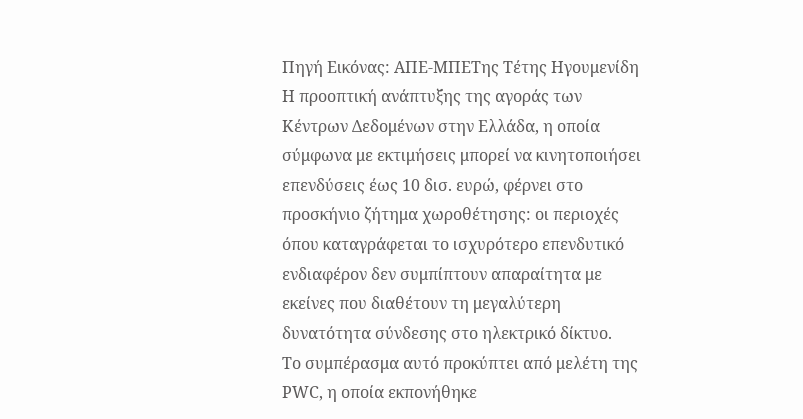Πηγή Εικόνας: ΑΠΕ-ΜΠΕΤης Τέτης Ηγουμενίδη
Η προοπτική ανάπτυξης της αγοράς των Κέντρων Δεδομένων στην Ελλάδα, η οποία σύμφωνα με εκτιμήσεις μπορεί να κινητοποιήσει επενδύσεις έως 10 δισ. ευρώ, φέρνει στο προσκήνιο ζήτημα χωροθέτησης: οι περιοχές όπου καταγράφεται το ισχυρότερο επενδυτικό ενδιαφέρον δεν συμπίπτουν απαραίτητα με εκείνες που διαθέτουν τη μεγαλύτερη δυνατότητα σύνδεσης στο ηλεκτρικό δίκτυο.
Το συμπέρασμα αυτό προκύπτει από μελέτη της PWC, η οποία εκπονήθηκε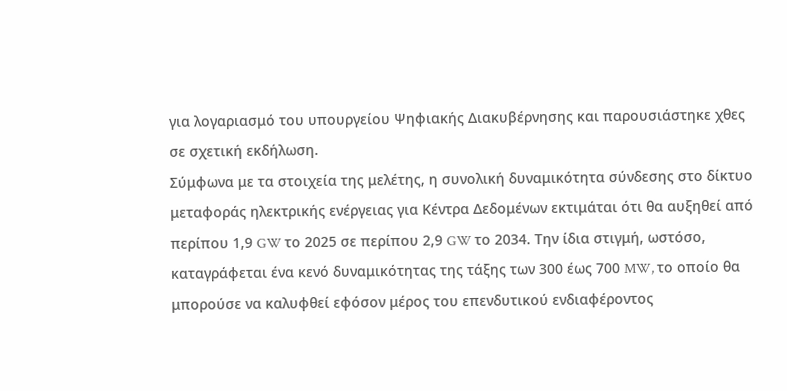για λογαριασμό του υπουργείου Ψηφιακής Διακυβέρνησης και παρουσιάστηκε χθες σε σχετική εκδήλωση.
Σύμφωνα με τα στοιχεία της μελέτης, η συνολική δυναμικότητα σύνδεσης στο δίκτυο μεταφοράς ηλεκτρικής ενέργειας για Κέντρα Δεδομένων εκτιμάται ότι θα αυξηθεί από περίπου 1,9 GW το 2025 σε περίπου 2,9 GW το 2034. Την ίδια στιγμή, ωστόσο, καταγράφεται ένα κενό δυναμικότητας της τάξης των 300 έως 700 MW, το οποίο θα μπορούσε να καλυφθεί εφόσον μέρος του επενδυτικού ενδιαφέροντος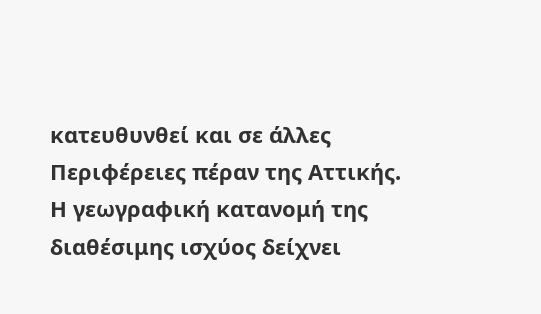κατευθυνθεί και σε άλλες Περιφέρειες πέραν της Αττικής.
Η γεωγραφική κατανομή της διαθέσιμης ισχύος δείχνει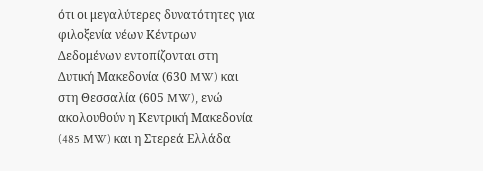ότι οι μεγαλύτερες δυνατότητες για φιλοξενία νέων Κέντρων Δεδομένων εντοπίζονται στη Δυτική Μακεδονία (630 MW) και στη Θεσσαλία (605 MW), ενώ ακολουθούν η Κεντρική Μακεδονία (485 MW) και η Στερεά Ελλάδα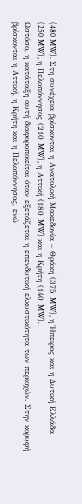(480 MW). Στη συνέχεια βρίσκονται η Ανατολική Μακεδονία – Θράκη (375 MW), η Ήπειρος και η Δυτική Ελλάδα (250 MW), η Πελοπόννησος (210 MW), η Αττική (180 MW) και η Κρήτη (140 MW).
Ωστόσο, η κατάταξη αυτή διαφοροποιείται όταν εξετάζεται η επενδυτική ελκυστικότητα των περιοχών. Στην κορυφή βρίσκονται η Αττική, η Κρήτη και η Πελοπόννησος, ενώ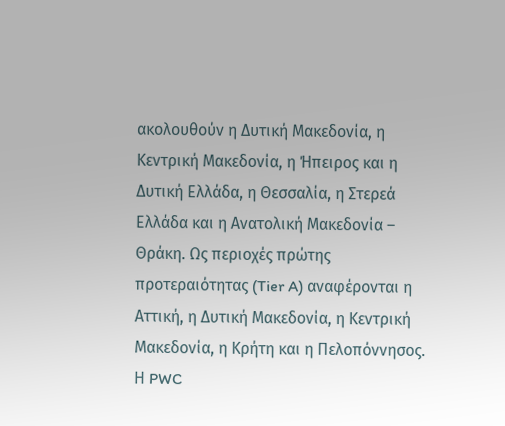ακολουθούν η Δυτική Μακεδονία, η Κεντρική Μακεδονία, η Ήπειρος και η Δυτική Ελλάδα, η Θεσσαλία, η Στερεά Ελλάδα και η Ανατολική Μακεδονία – Θράκη. Ως περιοχές πρώτης προτεραιότητας (Tier A) αναφέρονται η Αττική, η Δυτική Μακεδονία, η Κεντρική Μακεδονία, η Κρήτη και η Πελοπόννησος.
Η PWC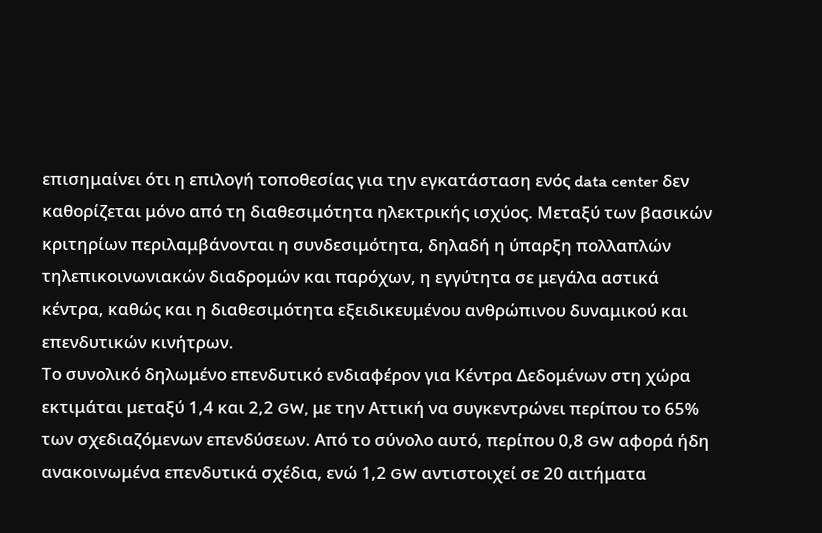επισημαίνει ότι η επιλογή τοποθεσίας για την εγκατάσταση ενός data center δεν καθορίζεται μόνο από τη διαθεσιμότητα ηλεκτρικής ισχύος. Μεταξύ των βασικών κριτηρίων περιλαμβάνονται η συνδεσιμότητα, δηλαδή η ύπαρξη πολλαπλών τηλεπικοινωνιακών διαδρομών και παρόχων, η εγγύτητα σε μεγάλα αστικά κέντρα, καθώς και η διαθεσιμότητα εξειδικευμένου ανθρώπινου δυναμικού και επενδυτικών κινήτρων.
Το συνολικό δηλωμένο επενδυτικό ενδιαφέρον για Κέντρα Δεδομένων στη χώρα εκτιμάται μεταξύ 1,4 και 2,2 GW, με την Αττική να συγκεντρώνει περίπου το 65% των σχεδιαζόμενων επενδύσεων. Από το σύνολο αυτό, περίπου 0,8 GW αφορά ήδη ανακοινωμένα επενδυτικά σχέδια, ενώ 1,2 GW αντιστοιχεί σε 20 αιτήματα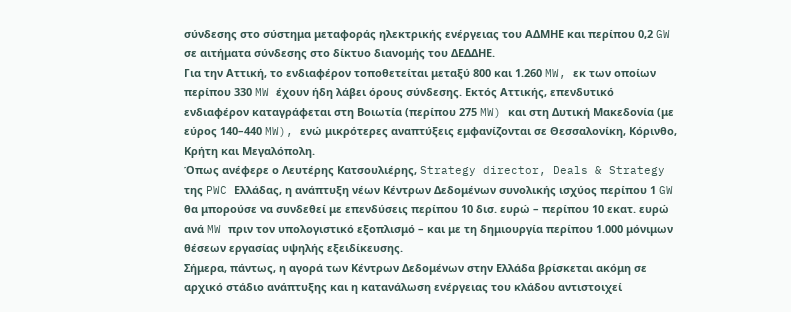σύνδεσης στο σύστημα μεταφοράς ηλεκτρικής ενέργειας του ΑΔΜΗΕ και περίπου 0,2 GW σε αιτήματα σύνδεσης στο δίκτυο διανομής του ΔΕΔΔΗΕ.
Για την Αττική, το ενδιαφέρον τοποθετείται μεταξύ 800 και 1.260 MW, εκ των οποίων περίπου 330 MW έχουν ήδη λάβει όρους σύνδεσης. Εκτός Αττικής, επενδυτικό ενδιαφέρον καταγράφεται στη Βοιωτία (περίπου 275 MW) και στη Δυτική Μακεδονία (με εύρος 140–440 MW), ενώ μικρότερες αναπτύξεις εμφανίζονται σε Θεσσαλονίκη, Κόρινθο, Κρήτη και Μεγαλόπολη.
Όπως ανέφερε ο Λευτέρης Κατσουλιέρης, Strategy director, Deals & Strategy της PWC Ελλάδας, η ανάπτυξη νέων Κέντρων Δεδομένων συνολικής ισχύος περίπου 1 GW θα μπορούσε να συνδεθεί με επενδύσεις περίπου 10 δισ. ευρώ – περίπου 10 εκατ. ευρώ ανά MW πριν τον υπολογιστικό εξοπλισμό – και με τη δημιουργία περίπου 1.000 μόνιμων θέσεων εργασίας υψηλής εξειδίκευσης.
Σήμερα, πάντως, η αγορά των Κέντρων Δεδομένων στην Ελλάδα βρίσκεται ακόμη σε αρχικό στάδιο ανάπτυξης και η κατανάλωση ενέργειας του κλάδου αντιστοιχεί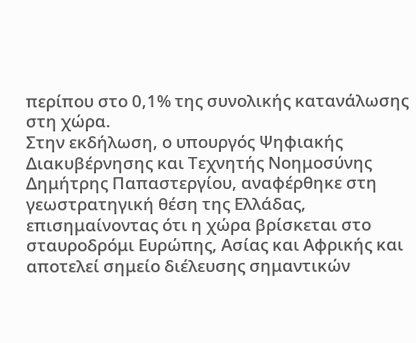περίπου στο 0,1% της συνολικής κατανάλωσης στη χώρα.
Στην εκδήλωση, ο υπουργός Ψηφιακής Διακυβέρνησης και Τεχνητής Νοημοσύνης Δημήτρης Παπαστεργίου, αναφέρθηκε στη γεωστρατηγική θέση της Ελλάδας, επισημαίνοντας ότι η χώρα βρίσκεται στο σταυροδρόμι Ευρώπης, Ασίας και Αφρικής και αποτελεί σημείο διέλευσης σημαντικών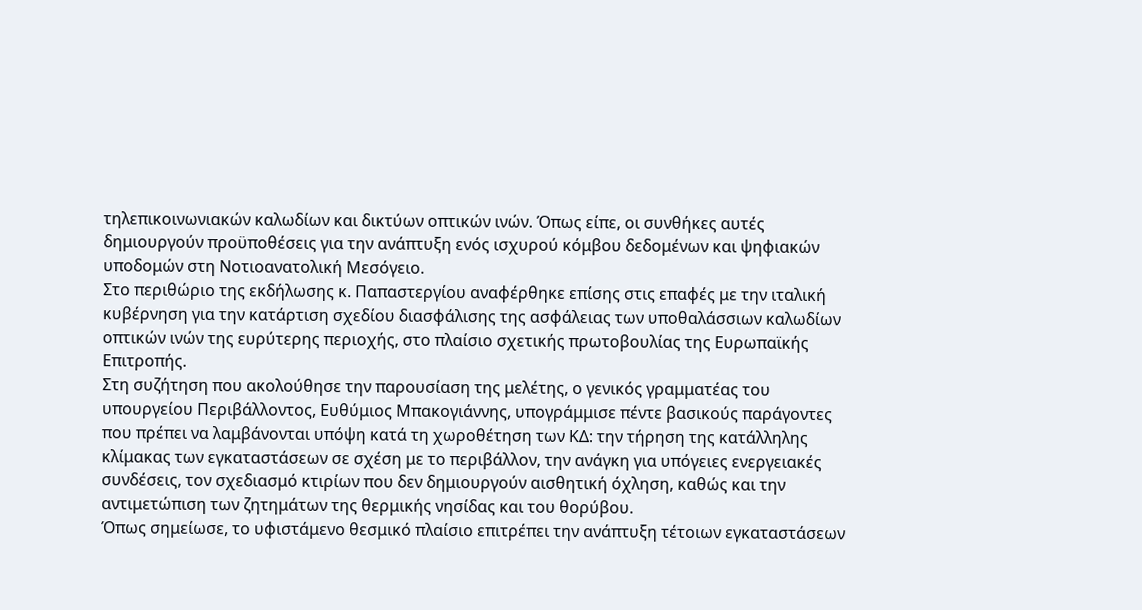τηλεπικοινωνιακών καλωδίων και δικτύων οπτικών ινών. Όπως είπε, οι συνθήκες αυτές δημιουργούν προϋποθέσεις για την ανάπτυξη ενός ισχυρού κόμβου δεδομένων και ψηφιακών υποδομών στη Νοτιοανατολική Μεσόγειο.
Στο περιθώριο της εκδήλωσης κ. Παπαστεργίου αναφέρθηκε επίσης στις επαφές με την ιταλική κυβέρνηση για την κατάρτιση σχεδίου διασφάλισης της ασφάλειας των υποθαλάσσιων καλωδίων οπτικών ινών της ευρύτερης περιοχής, στο πλαίσιο σχετικής πρωτοβουλίας της Ευρωπαϊκής Επιτροπής.
Στη συζήτηση που ακολούθησε την παρουσίαση της μελέτης, ο γενικός γραμματέας του υπουργείου Περιβάλλοντος, Ευθύμιος Μπακογιάννης, υπογράμμισε πέντε βασικούς παράγοντες που πρέπει να λαμβάνονται υπόψη κατά τη χωροθέτηση των ΚΔ: την τήρηση της κατάλληλης κλίμακας των εγκαταστάσεων σε σχέση με το περιβάλλον, την ανάγκη για υπόγειες ενεργειακές συνδέσεις, τον σχεδιασμό κτιρίων που δεν δημιουργούν αισθητική όχληση, καθώς και την αντιμετώπιση των ζητημάτων της θερμικής νησίδας και του θορύβου.
Όπως σημείωσε, το υφιστάμενο θεσμικό πλαίσιο επιτρέπει την ανάπτυξη τέτοιων εγκαταστάσεων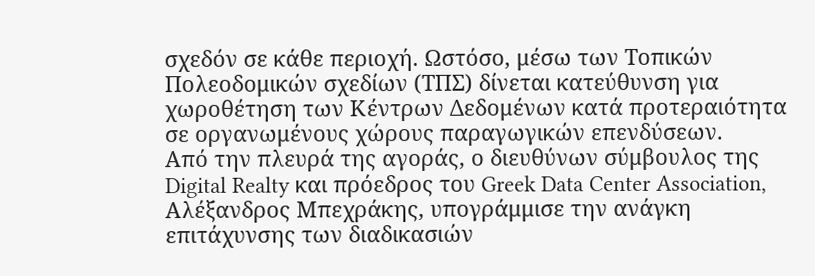σχεδόν σε κάθε περιοχή. Ωστόσο, μέσω των Τοπικών Πολεοδομικών σχεδίων (ΤΠΣ) δίνεται κατεύθυνση για χωροθέτηση των Κέντρων Δεδομένων κατά προτεραιότητα σε οργανωμένους χώρους παραγωγικών επενδύσεων.
Από την πλευρά της αγοράς, ο διευθύνων σύμβουλος της Digital Realty και πρόεδρος του Greek Data Center Association, Αλέξανδρος Μπεχράκης, υπογράμμισε την ανάγκη επιτάχυνσης των διαδικασιών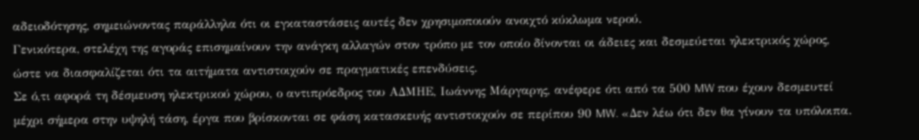αδειοδότησης, σημειώνοντας παράλληλα ότι οι εγκαταστάσεις αυτές δεν χρησιμοποιούν ανοιχτό κύκλωμα νερού.
Γενικότερα, στελέχη της αγοράς επισημαίνουν την ανάγκη αλλαγών στον τρόπο με τον οποίο δίνονται οι άδειες και δεσμεύεται ηλεκτρικός χώρος, ώστε να διασφαλίζεται ότι τα αιτήματα αντιστοιχούν σε πραγματικές επενδύσεις.
Σε ό,τι αφορά τη δέσμευση ηλεκτρικού χώρου, ο αντιπρόεδρος του ΑΔΜΗΕ, Ιωάννης Μάργαρης, ανέφερε ότι από τα 500 MW που έχουν δεσμευτεί μέχρι σήμερα στην υψηλή τάση, έργα που βρίσκονται σε φάση κατασκευής αντιστοιχούν σε περίπου 90 MW. «Δεν λέω ότι δεν θα γίνουν τα υπόλοιπα.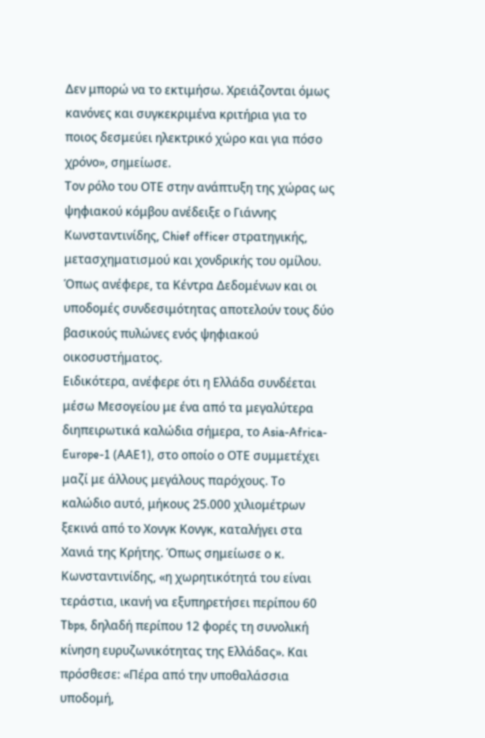Δεν μπορώ να το εκτιμήσω. Χρειάζονται όμως κανόνες και συγκεκριμένα κριτήρια για το ποιος δεσμεύει ηλεκτρικό χώρο και για πόσο χρόνο», σημείωσε.
Τον ρόλο του ΟΤΕ στην ανάπτυξη της χώρας ως ψηφιακού κόμβου ανέδειξε ο Γιάννης Κωνσταντινίδης, Chief officer στρατηγικής, μετασχηματισμού και χονδρικής του ομίλου. Όπως ανέφερε, τα Κέντρα Δεδομένων και οι υποδομές συνδεσιμότητας αποτελούν τους δύο βασικούς πυλώνες ενός ψηφιακού οικοσυστήματος.
Ειδικότερα, ανέφερε ότι η Ελλάδα συνδέεται μέσω Μεσογείου με ένα από τα μεγαλύτερα διηπειρωτικά καλώδια σήμερα, το Asia-Africa-Europe-1 (ΑΑΕ1), στο οποίο ο ΟΤΕ συμμετέχει μαζί με άλλους μεγάλους παρόχους. Το καλώδιο αυτό, μήκους 25.000 χιλιομέτρων ξεκινά από το Χονγκ Κονγκ, καταλήγει στα Χανιά της Κρήτης. Όπως σημείωσε ο κ. Κωνσταντινίδης, «η χωρητικότητά του είναι τεράστια, ικανή να εξυπηρετήσει περίπου 60 Tbps, δηλαδή περίπου 12 φορές τη συνολική κίνηση ευρυζωνικότητας της Ελλάδας». Και πρόσθεσε: «Πέρα από την υποθαλάσσια υποδομή,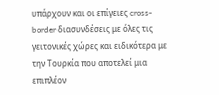υπάρχουν και οι επίγειες cross-border διασυνδέσεις με όλες τις γειτονικές χώρες και ειδικότερα με την Τουρκία που αποτελεί μια επιπλέον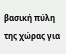βασική πύλη της χώρας για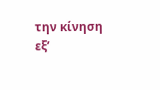την κίνηση εξ’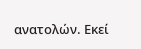ανατολών. Εκεί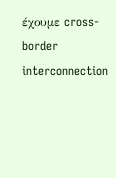έχουμε cross-border interconnection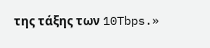της τάξης των 10Tbps.»